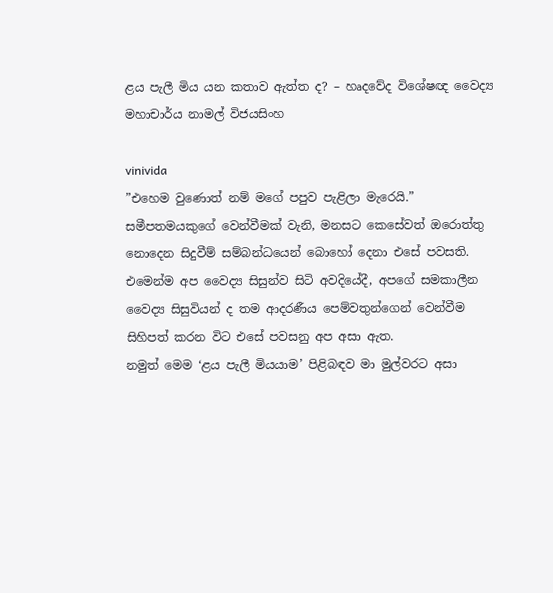ළය පැලී මිය යන කතාව ඇත්ත ද? – හෘදවේද විශේෂඥ වෛද්‍ය මහාචාර්ය නාමල් විජයසිංහ

vinivida
”එහෙම වුණොත් නම් මගේ පපුව පැළිලා මැරෙයි.” සමීපතමයකුගේ වෙන්වීමක් වැනි, මනසට කෙසේවත් ඔරොත්තු නොදෙන සිදුවීම් සම්බන්ධයෙන් බොහෝ දෙනා එසේ පවසති. එමෙන්ම අප වෛද්‍ය සිසුන්ව සිටි අවදියේදී, අපගේ සමකාලීන වෛද්‍ය සිසුවියන් ද තම ආදරණීය පෙම්වතුන්ගෙන් වෙන්වීම සිහිපත් කරන විට එසේ පවසනු අප අසා ඇත.
නමුත් මෙම ‘ළය පැලී මියයාම’ පිළිබඳව මා මුල්වරට අසා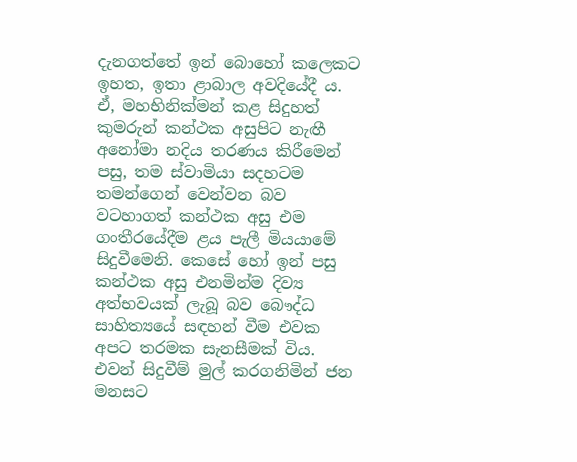දැනගත්තේ ඉන් බොහෝ කලෙකට ඉහත, ඉතා ළාබාල අවදියේදී ය. ඒ, මහභිනික්මන් කළ සිදුහත් කුමරුන් කන්ථක අසුපිට නැඟී අනෝමා නදිය තරණය කිරීමෙන් පසු, තම ස්වාමියා සදහටම තමන්ගෙන් වෙන්වන බව වටහාගත් කන්ථක අසු එම ගංතීරයේදීම ළය පැලී මියයාමේ සිදුවීමෙනි. කෙසේ හෝ ඉන් පසු කන්ථක අසු එනමින්ම දිව්‍ය අත්භවයක් ලැබූ බව බෞද්ධ සාහිත්‍යයේ සඳහන් වීම එවක අපට තරමක සැනසීමක් විය. එවන් සිදුවීම් මුල් කරගනිමින් ජන මනසට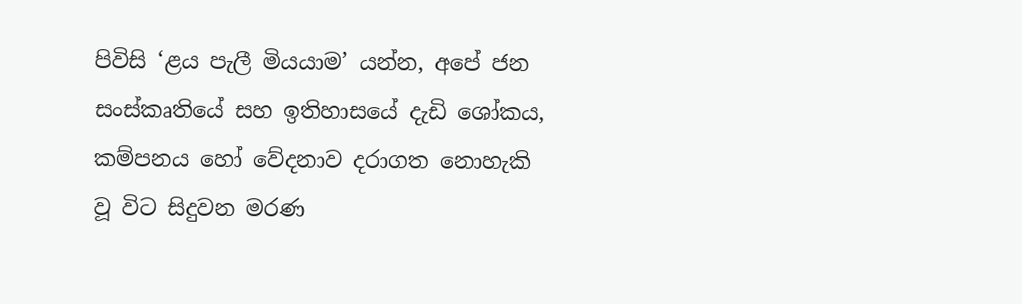පිවිසි ‘ළය පැලී මියයාම’ යන්න, අපේ ජන සංස්කෘතියේ සහ ඉතිහාසයේ දැඩි ශෝකය, කම්පනය හෝ වේදනාව දරාගත නොහැකි වූ විට සිදුවන මරණ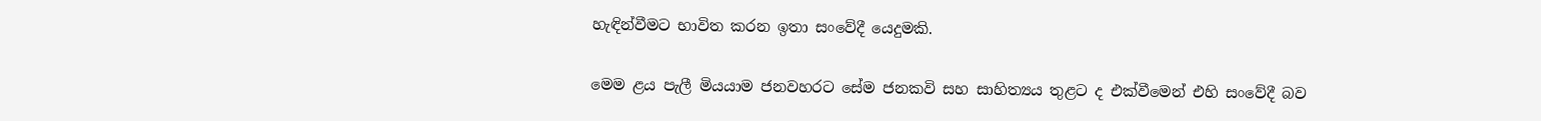හැඳින්වීමට භාවිත කරන ඉතා සංවේදී යෙදුමකි.

මෙම ළය පැලී මියයාම ජනවහරට සේම ජනකවි සහ සාහිත්‍යය තුළට ද එක්වීමෙන් එහි සංවේදී බව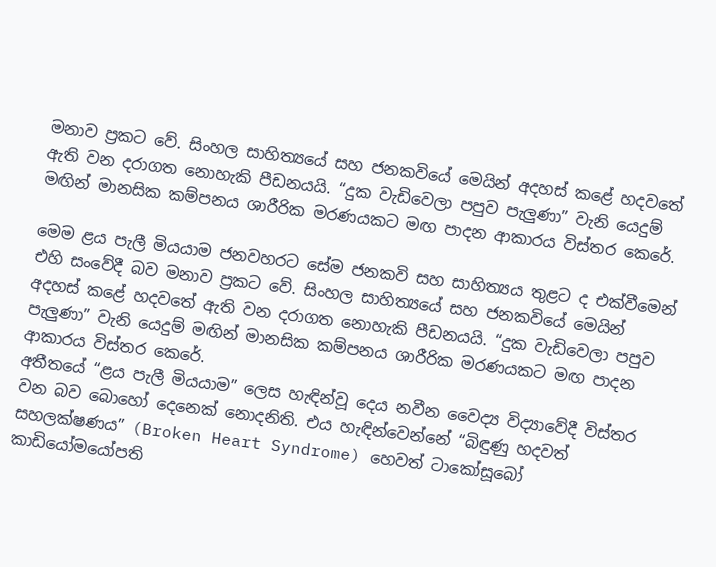මනාව ප්‍රකට වේ. සිංහල සාහිත්‍යයේ සහ ජනකවියේ මෙයින් අදහස් කළේ හදවතේ ඇති වන දරාගත නොහැකි පීඩනයයි. “දුක වැඩිවෙලා පපුව පැලුණා” වැනි යෙදුම් මඟින් මානසික කම්පනය ශාරීරික මරණයකට මඟ පාදන ආකාරය විස්තර කෙරේ.

මෙම ළය පැලී මියයාම ජනවහරට සේම ජනකවි සහ සාහිත්‍යය තුළට ද එක්වීමෙන් එහි සංවේදී බව මනාව ප්‍රකට වේ. සිංහල සාහිත්‍යයේ සහ ජනකවියේ මෙයින් අදහස් කළේ හදවතේ ඇති වන දරාගත නොහැකි පීඩනයයි. “දුක වැඩිවෙලා පපුව පැලුණා” වැනි යෙදුම් මඟින් මානසික කම්පනය ශාරීරික මරණයකට මඟ පාදන ආකාරය විස්තර කෙරේ.
අතීතයේ “ළය පැලී මියයාම” ලෙස හැඳින්වූ දෙය නවීන වෛද්‍ය විද්‍යාවේදී විස්තර වන බව බොහෝ දෙනෙක් නොදනිති. එය හැඳින්වෙන්නේ “බිඳුණු හදවත් සහලක්ෂණය” (Broken Heart Syndrome) හෙවත් ටාකෝසූබෝ කාඩියෝමයෝපති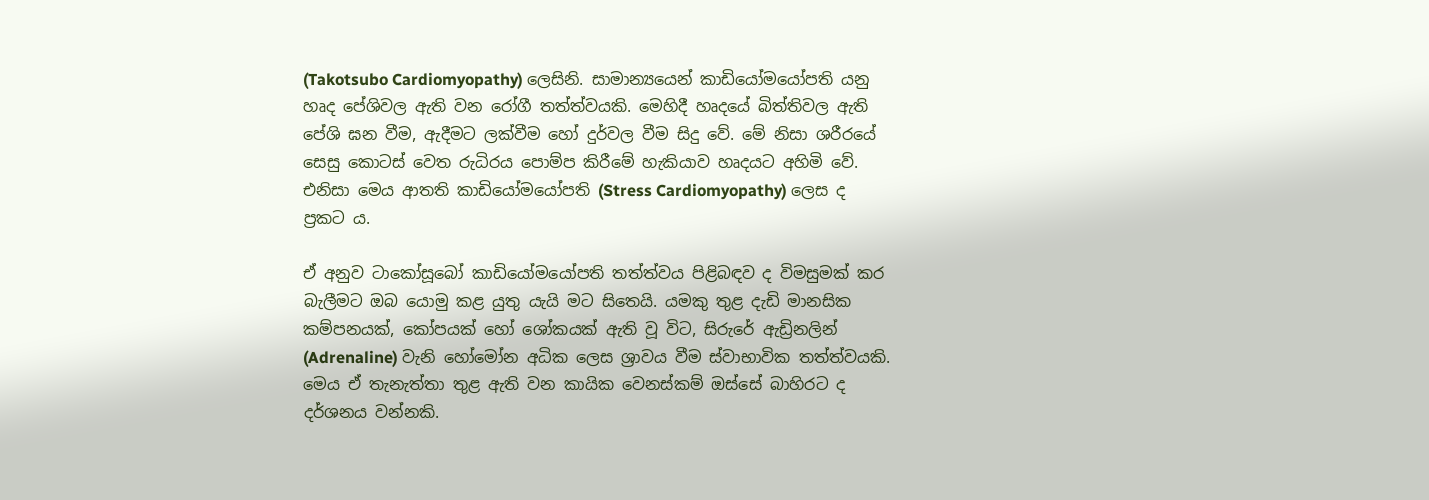(Takotsubo Cardiomyopathy) ලෙසිනි. සාමාන්‍යයෙන් කාඩියෝමයෝපති යනු හෘද පේශිවල ඇති වන රෝගී තත්ත්වයකි. මෙහිදී හෘදයේ බිත්තිවල ඇති පේශි ඝන වීම, ඇදීමට ලක්වීම හෝ දුර්වල වීම සිදු වේ. මේ නිසා ශරීරයේ සෙසු කොටස් වෙත රුධිරය පොම්ප කිරීමේ හැකියාව හෘදයට අහිමි වේ. එනිසා මෙය ආතති කාඩියෝමයෝපති (Stress Cardiomyopathy) ලෙස ද ප්‍රකට ය.

ඒ අනුව ටාකෝසූබෝ කාඩියෝමයෝපති තත්ත්වය පිළිබඳව ද විමසුමක් කර බැලීමට ඔබ යොමු කළ යුතු යැයි මට සිතෙයි. යමකු තුළ දැඩි මානසික කම්පනයක්, කෝපයක් හෝ ශෝකයක් ඇති වූ විට, සිරුරේ ඇඩ්‍රිනලින් (Adrenaline) වැනි හෝමෝන අධික ලෙස ශ්‍රාවය වීම ස්වාභාවික තත්ත්වයකි. මෙය ඒ තැනැත්තා තුළ ඇති වන කායික වෙනස්කම් ඔස්සේ බාහිරට ද දර්ශනය වන්නකි.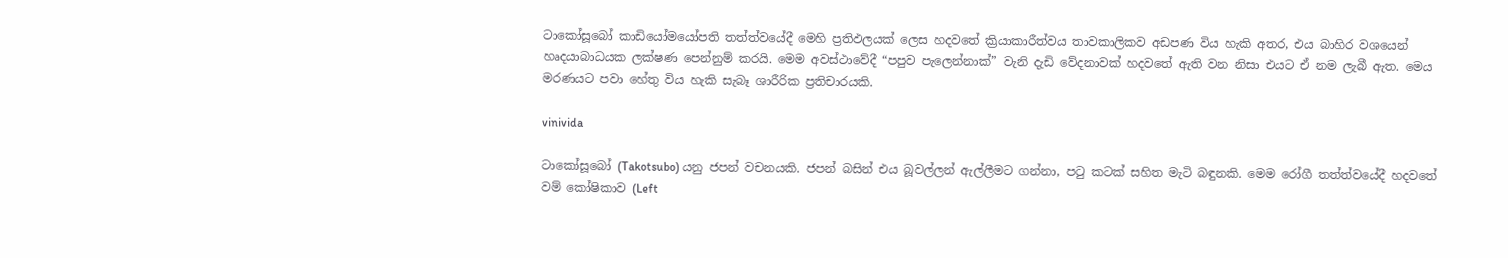ටාකෝසූබෝ කාඩියෝමයෝපති තත්ත්වයේදී මෙහි ප්‍රතිඵලයක් ලෙස හදවතේ ක්‍රියාකාරීත්වය තාවකාලිකව අඩපණ විය හැකි අතර, එය බාහිර වශයෙන් හෘදයාබාධයක ලක්ෂණ පෙන්නුම් කරයි. මෙම අවස්ථාවේදී “පපුව පැලෙන්නාක්” වැනි දැඩි වේදනාවක් හදවතේ ඇති වන නිසා එයට ඒ නම ලැබී ඇත. මෙය මරණයට පවා හේතු විය හැකි සැබෑ ශාරීරික ප්‍රතිචාරයකි.

vinivida

ටාකෝසූබෝ (Takotsubo) යනු ජපන් වචනයකි. ජපන් බසින් එය බූවල්ලන් ඇල්ලීමට ගන්නා, පටු කටක් සහිත මැටි බඳුනකි. මෙම රෝගී තත්ත්වයේදී හදවතේ වම් කෝෂිකාව (Left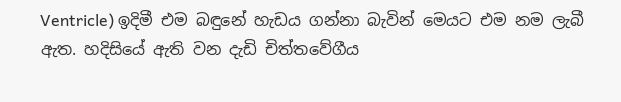Ventricle) ඉදිමී එම බඳුනේ හැඩය ගන්නා බැවින් මෙයට එම නම ලැබී ඇත. හදිසියේ ඇති වන දැඩි චිත්තවේගීය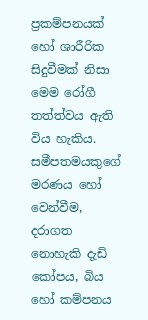ප්‍රකම්පනයක් හෝ ශාරීරික සිදුවීමක් නිසා මෙම රෝගී තත්ත්වය ඇති විය හැකිය. සමීපතමයකුගේ මරණය හෝ වෙන්වීම, දරාගත නොහැකි දැඩි කෝපය, බිය හෝ කම්පනය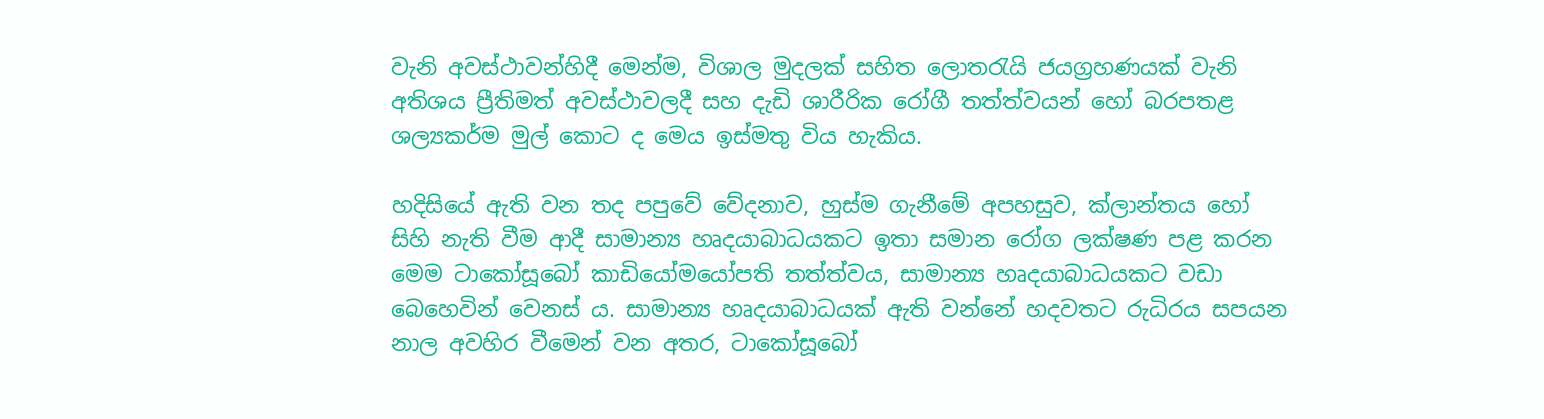වැනි අවස්ථාවන්හිදී මෙන්ම, විශාල මුදලක් සහිත ලොතරැයි ජයග්‍රහණයක් වැනි අතිශය ප්‍රීතිමත් අවස්ථාවලදී සහ දැඩි ශාරීරික රෝගී තත්ත්වයන් හෝ බරපතළ ශල්‍යකර්ම මුල් කොට ද මෙය ඉස්මතු විය හැකිය.

හදිසියේ ඇති වන තද පපුවේ වේදනාව, හුස්ම ගැනීමේ අපහසුව, ක්ලාන්තය හෝ සිහි නැති වීම ආදී සාමාන්‍ය හෘදයාබාධයකට ඉතා සමාන රෝග ලක්ෂණ පළ කරන මෙම ටාකෝසූබෝ කාඩියෝමයෝපති තත්ත්වය, සාමාන්‍ය හෘදයාබාධයකට වඩා බෙහෙවින් වෙනස් ය. සාමාන්‍ය හෘදයාබාධයක් ඇති වන්නේ හදවතට රුධිරය සපයන නාල අවහිර වීමෙන් වන අතර, ටාකෝසූබෝ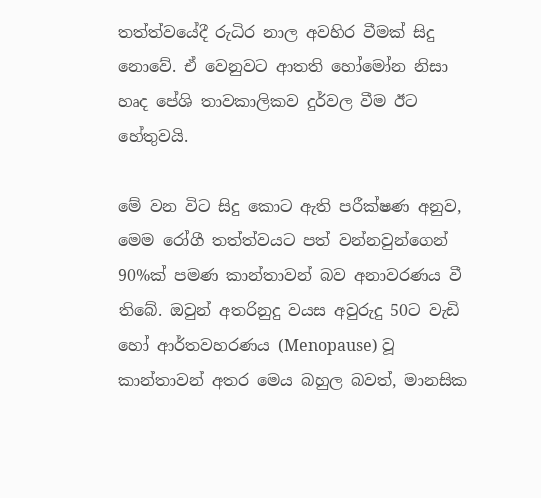තත්ත්වයේදී රුධිර නාල අවහිර වීමක් සිදු නොවේ. ඒ වෙනුවට ආතති හෝමෝන නිසා හෘද පේශි තාවකාලිකව දුර්වල වීම ඊට හේතුවයි.

මේ වන විට සිදු කොට ඇති පරීක්ෂණ අනුව, මෙම රෝගී තත්ත්වයට පත් වන්නවුන්ගෙන් 90%ක් පමණ කාන්තාවන් බව අනාවරණය වී තිබේ. ඔවුන් අතරිනුදු වයස අවුරුදු 50ට වැඩි හෝ ආර්තවහරණය (Menopause) වූ කාන්තාවන් අතර මෙය බහුල බවත්, මානසික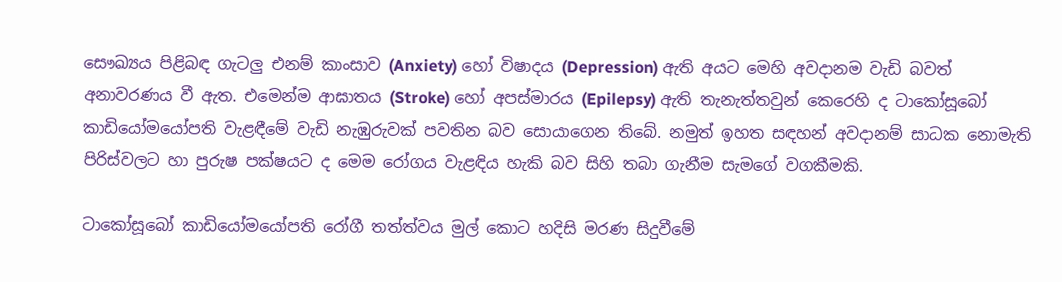සෞඛ්‍යය පිළිබඳ ගැටලු එනම් කාංසාව (Anxiety) හෝ විෂාදය (Depression) ඇති අයට මෙහි අවදානම වැඩි බවත් අනාවරණය වී ඇත. එමෙන්ම ආඝාතය (Stroke) හෝ අපස්මාරය (Epilepsy) ඇති තැනැත්තවුන් කෙරෙහි ද ටාකෝසූබෝ කාඩියෝමයෝපති වැළඳීමේ වැඩි නැඹුරුවක් පවතින බව සොයාගෙන තිබේ. නමුත් ඉහත සඳහන් අවදානම් සාධක නොමැති පිරිස්වලට හා පුරුෂ පක්ෂයට ද මෙම රෝගය වැළඳිය හැකි බව සිහි තබා ගැනීම සැමගේ වගකීමකි.

ටාකෝසූබෝ කාඩියෝමයෝපති රෝගී තත්ත්වය මුල් කොට හදිසි මරණ සිදුවීමේ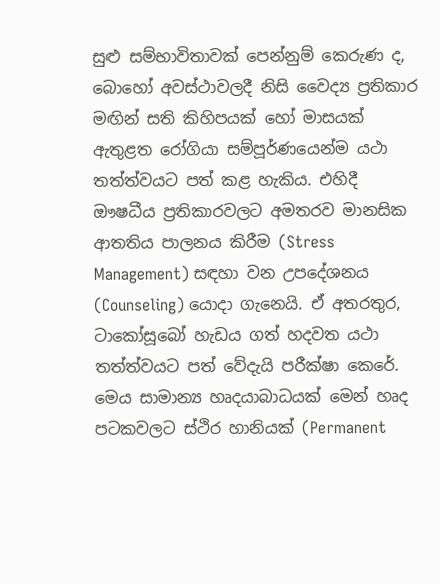සුළු සම්භාවිතාවක් පෙන්නුම් කෙරුණ ද, බොහෝ අවස්ථාවලදී නිසි වෛද්‍ය ප්‍රතිකාර මඟින් සති කිහිපයක් හෝ මාසයක් ඇතුළත රෝගියා සම්පූර්ණයෙන්ම යථා තත්ත්වයට පත් කළ හැකිය. එහිදී ඖෂධීය ප්‍රතිකාරවලට අමතරව මානසික ආතතිය පාලනය කිරීම (Stress Management) සඳහා වන උපදේශනය (Counseling) යොදා ගැනෙයි. ඒ අතරතුර, ටාකෝසූබෝ හැඩය ගත් හදවත යථා තත්ත්වයට පත් වේදැයි පරීක්ෂා කෙරේ.
මෙය සාමාන්‍ය හෘදයාබාධයක් මෙන් හෘද පටකවලට ස්ථිර හානියක් (Permanent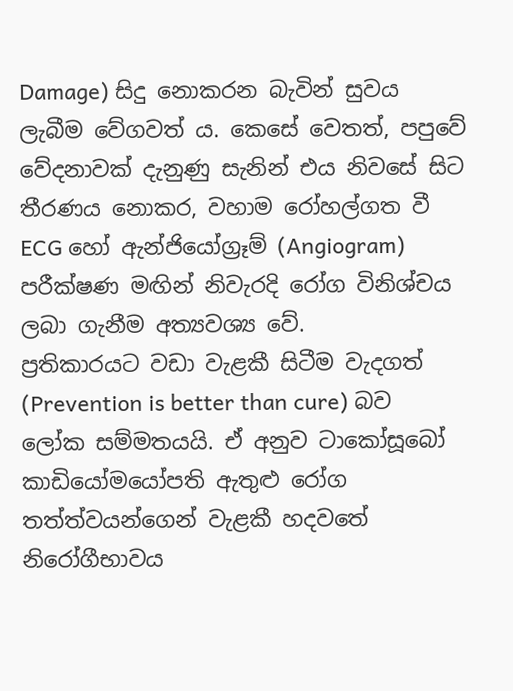Damage) සිදු නොකරන බැවින් සුවය ලැබීම වේගවත් ය. කෙසේ වෙතත්, පපුවේ වේදනාවක් දැනුණු සැනින් එය නිවසේ සිට තීරණය නොකර, වහාම රෝහල්ගත වී ECG හෝ ඇන්ජියෝග්‍රෑම් (Angiogram) පරීක්ෂණ මඟින් නිවැරදි රෝග විනිශ්චය ලබා ගැනීම අත්‍යවශ්‍ය වේ.
ප්‍රතිකාරයට වඩා වැළකී සිටීම වැදගත් (Prevention is better than cure) බව ලෝක සම්මතයයි. ඒ අනුව ටාකෝසූබෝ කාඩියෝමයෝපති ඇතුළු රෝග තත්ත්වයන්ගෙන් වැළකී හදවතේ නිරෝගීභාවය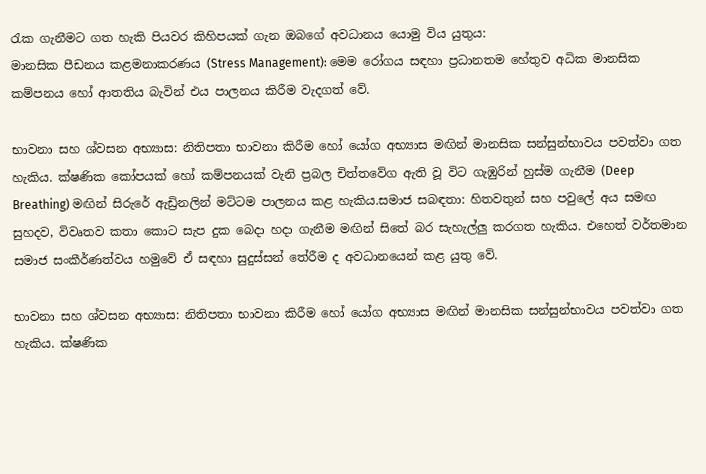රැක ගැනීමට ගත හැකි පියවර කිහිපයක් ගැන ඔබගේ අවධානය යොමු විය යුතුය:
මානසික පීඩනය කළමනාකරණය (Stress Management): මෙම රෝගය සඳහා ප්‍රධානතම හේතුව අධික මානසික කම්පනය හෝ ආතතිය බැවින් එය පාලනය කිරීම වැදගත් වේ.

භාවනා සහ ශ්වසන අභ්‍යාස: නිතිපතා භාවනා කිරීම හෝ යෝග අභ්‍යාස මඟින් මානසික සන්සුන්භාවය පවත්වා ගත හැකිය. ක්ෂණික කෝපයක් හෝ කම්පනයක් වැනි ප්‍රබල චිත්තවේග ඇති වූ විට ගැඹුරින් හුස්ම ගැනීම (Deep Breathing) මඟින් සිරුරේ ඇඩ්‍රිනලින් මට්ටම පාලනය කළ හැකිය.සමාජ සබඳතා: හිතවතුන් සහ පවුලේ අය සමඟ සුහදව, විවෘතව කතා කොට සැප දුක බෙදා හදා ගැනීම මඟින් සිතේ බර සැහැල්ලු කරගත හැකිය. එහෙත් වර්තමාන සමාජ සංකීර්ණත්වය හමුවේ ඒ සඳහා සුදුස්සන් තේරීම ද අවධානයෙන් කළ යුතු වේ.

භාවනා සහ ශ්වසන අභ්‍යාස: නිතිපතා භාවනා කිරීම හෝ යෝග අභ්‍යාස මඟින් මානසික සන්සුන්භාවය පවත්වා ගත හැකිය. ක්ෂණික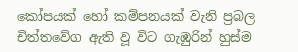කෝපයක් හෝ කම්පනයක් වැනි ප්‍රබල චිත්තවේග ඇති වූ විට ගැඹුරින් හුස්ම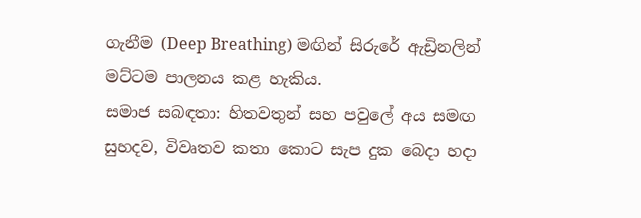ගැනීම (Deep Breathing) මඟින් සිරුරේ ඇඩ්‍රිනලින් මට්ටම පාලනය කළ හැකිය.
සමාජ සබඳතා: හිතවතුන් සහ පවුලේ අය සමඟ සුහදව, විවෘතව කතා කොට සැප දුක බෙදා හදා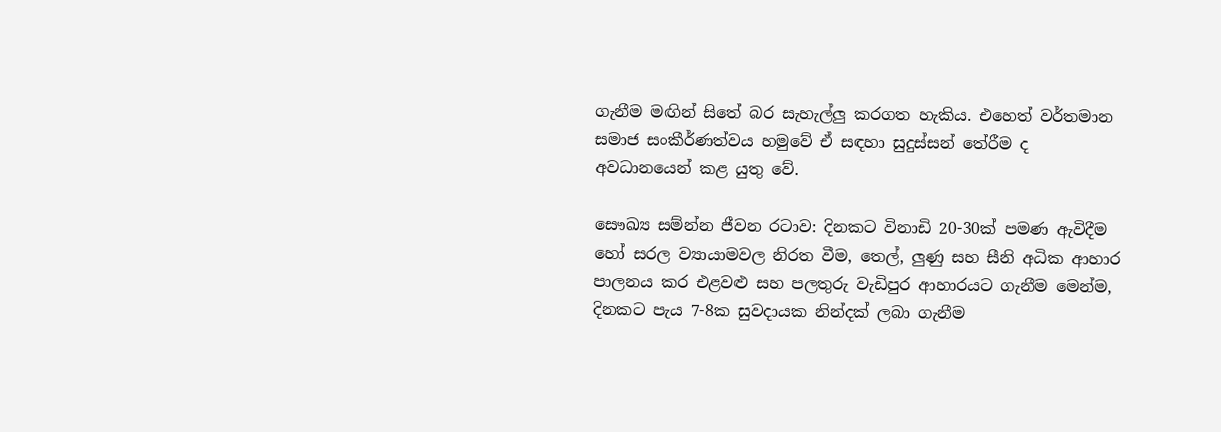ගැනීම මඟින් සිතේ බර සැහැල්ලු කරගත හැකිය. එහෙත් වර්තමාන සමාජ සංකීර්ණත්වය හමුවේ ඒ සඳහා සුදුස්සන් තේරීම ද අවධානයෙන් කළ යුතු වේ.

සෞඛ්‍ය සම්න්න ජීවන රටාව: දිනකට විනාඩි 20-30ක් පමණ ඇවිදීම හෝ සරල ව්‍යායාමවල නිරත වීම, තෙල්, ලුණු සහ සීනි අධික ආහාර පාලනය කර එළවළු සහ පලතුරු වැඩිපුර ආහාරයට ගැනීම මෙන්ම, දිනකට පැය 7-8ක සුවදායක නින්දක් ලබා ගැනීම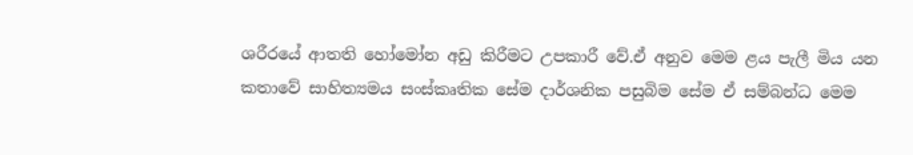ශරීරයේ ආතති හෝමෝන අඩු කිරීමට උපකාරී වේ.ඒ අනුව මෙම ළය පැලී මිය යන කතාවේ සාහිත්‍යමය සංස්කෘතික සේම දාර්ශනික පසුබිම සේම ඒ සම්බන්ධ මෙම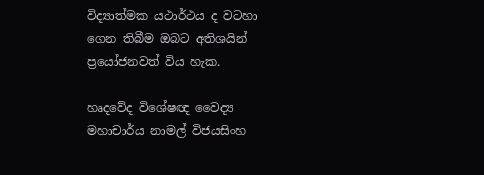විද්‍යාත්මක යථාර්ථය ද වටහා ගෙන තිබීම ඔබට අතිශයින් ප්‍රයෝජනවත් විය හැක.

හෘදවේද විශේෂඥ වෛද්‍ය මහාචාර්ය නාමල් විජයසිංහ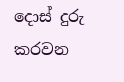දොස් දුරු කරවන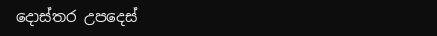දොස්තර උපදෙස්